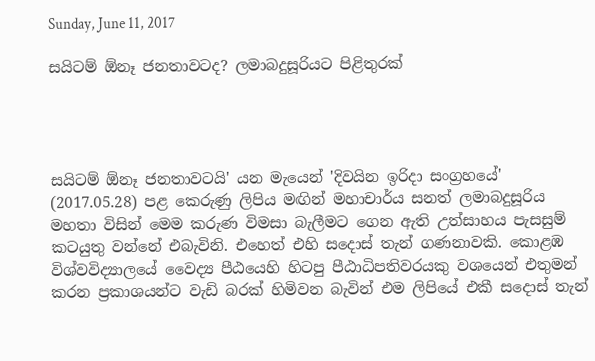Sunday, June 11, 2017

සයිටම් ඕනෑ ජනතාවටද? ලමාබදුසූරියට පිළිතුරක්‌




සයිටම් ඕනෑ ජනතාවටයි' යන මැයෙන් 'දිවයින ඉරිදා සංග්‍රහයේ' (2017.05.28) පළ කෙරුණු ලිපිය මඟින් මහාචාර්ය සනත් ලමාබදුසූරිය මහතා විසින් මෙම කරුණ විමසා බැලීමට ගෙන ඇති උත්සාහය පැසසුම් කටයුතු වන්නේ එබැවිනි. එහෙත් එහි සදොස්‌ තැන් ගණනාවකි. කොළඹ විශ්වවිද්‍යාලයේ වෛද්‍ය පීඨයෙහි හිටපු පීඨාධිපතිවරයකු වශයෙන් එතුමන් කරන ප්‍රකාශයන්ට වැඩි බරක්‌ හිමිවන බැවින් එම ලිපියේ එකී සදොස්‌ තැන්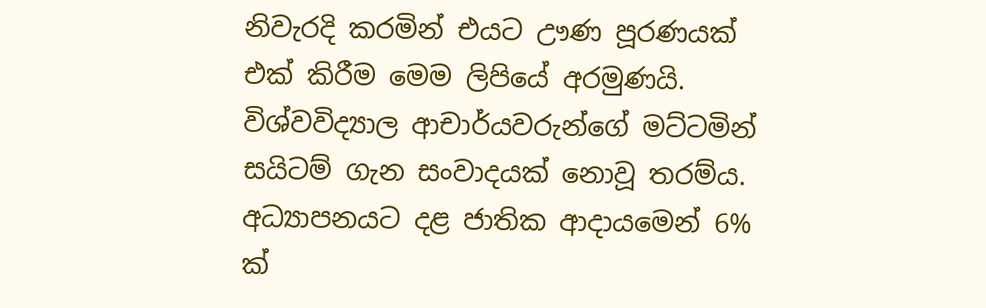නිවැරදි කරමින් එයට ඌණ පූරණයක්‌ එක්‌ කිරීම මෙම ලිපියේ අරමුණයි.
විශ්වවිද්‍යාල ආචාර්යවරුන්ගේ මට්‌ටමින් සයිටම් ගැන සංවාදයක්‌ නොවූ තරම්ය. අධ්‍යාපනයට දළ ජාතික ආදායමෙන් 6% ක්‌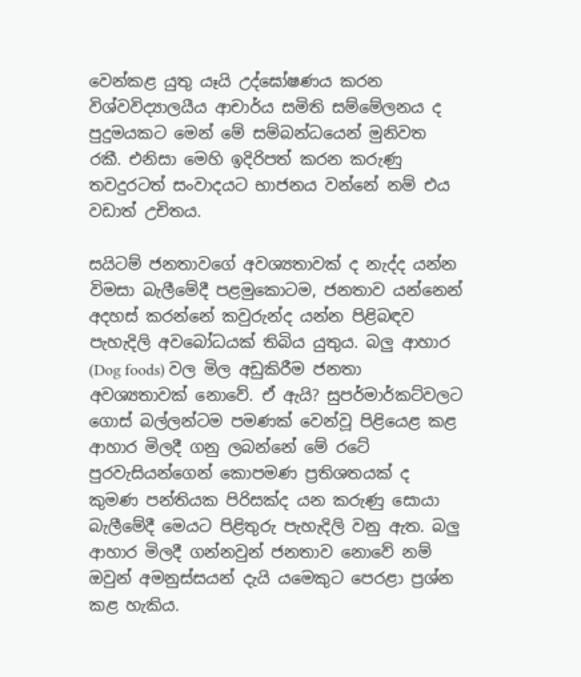වෙන්කළ යුතු යෑයි උද්ඝෝෂණය කරන විශ්වවිද්‍යාලයීය ආචාර්ය සමිති සම්මේලනය ද පුදුමයකට මෙන් මේ සම්බන්ධයෙන් මුනිවත රකී. එනිසා මෙහි ඉදිරිපත් කරන කරුණු තවදුරටත් සංවාදයට භාජනය වන්නේ නම් එය වඩාත් උචිතය.

සයිටම් ජනතාවගේ අවශ්‍යතාවක්‌ ද නැද්ද යන්න විමසා බැලීමේදී පළමුකොටම, ජනතාව යන්නෙන් අදහස්‌ කරන්නේ කවුරුන්ද යන්න පිළිබඳව පැහැදිලි අවබෝධයක්‌ තිබිය යුතුය. බලු ආහාර (Dog foods) වල මිල අඩුකිරීම ජනතා අවශ්‍යතාවක්‌ නොවේ. ඒ ඇයි? සුපර්මාර්කට්‌වලට ගොස්‌ බල්ලන්ටම පමණක්‌ වෙන්වූ පිළියෙළ කළ ආහාර මිලදී ගනු ලබන්නේ මේ රටේ පුරවැසියන්ගෙන් කොපමණ ප්‍රතිශතයක්‌ ද කුමණ පන්තියක පිරිසක්‌ද යන කරුණු සොයා බැලීමේදී මෙයට පිළිතුරු පැහැදිලි වනු ඇත. බලු ආහාර මිලදී ගන්නවුන් ජනතාව නොවේ නම් ඔවුන් අමනුස්‌සයන් දැයි යමෙකුට පෙරළා ප්‍රශ්න කළ හැකිය.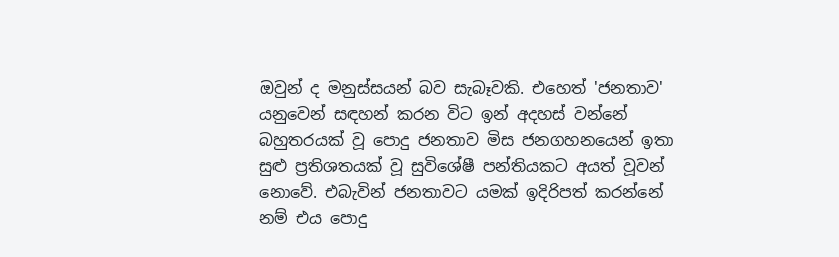ඔවුන් ද මනුස්‌සයන් බව සැබෑවකි. එහෙත් 'ජනතාව' යනුවෙන් සඳහන් කරන විට ඉන් අදහස්‌ වන්නේ බහුතරයක්‌ වූ පොදු ජනතාව මිස ජනගහනයෙන් ඉතා සුළු ප්‍රතිශතයක්‌ වූ සුවිශේෂී පන්තියකට අයත් වූවන් නොවේ. එබැවින් ජනතාවට යමක්‌ ඉදිරිපත් කරන්නේ නම් එය පොදු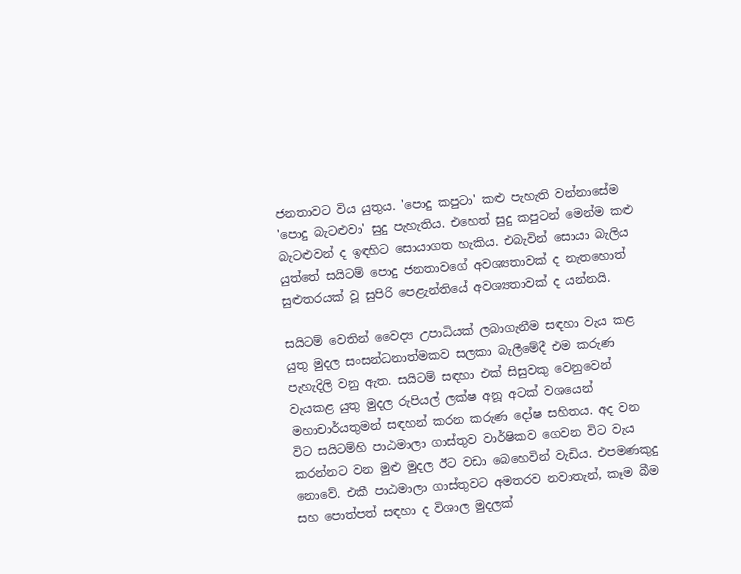ජනතාවට විය යුතුය. 'පොදු කපුටා' කළු පැහැති වන්නාසේම 'පොදු බැටළුවා' සුදු පැහැතිය. එහෙත් සුදු කපුටන් මෙන්ම කළු බැටළුවන් ද ඉඳහිට සොයාගත හැකිය. එබැවින් සොයා බැලිය යුත්තේ සයිටම් පොදු ජනතාවගේ අවශ්‍යතාවක්‌ ද නැතහොත් සුළුතරයක්‌ වූ සුපිරි පෙළැන්තියේ අවශ්‍යතාවක්‌ ද යන්නයි.

සයිටම් වෙතින් වෛද්‍ය උපාධියක්‌ ලබාගැනීම සඳහා වැය කළ යුතු මුදල සංසන්ධනාත්මකව සලකා බැලීමේදී එම කරුණ පැහැදිලි වනු ඇත. සයිටම් සඳහා එක්‌ සිසුවකු වෙනුවෙන් වැයකළ යුතු මුදල රුපියල් ලක්‌ෂ අනූ අටක්‌ වශයෙන් මහාචාර්යතුමන් සඳහන් කරන කරුණ දෝෂ සහිතය. අද වන විට සයිටම්හි පාඨමාලා ගාස්‌තුව වාර්ෂිකව ගෙවන විට වැය කරන්නට වන මුළු මුදල ඊට වඩා බෙහෙවින් වැඩිය. එපමණකුදු නොවේ. එකී පාඨමාලා ගාස්‌තුවට අමතරව නවාතැන්, කෑම බීම සහ පොත්පත් සඳහා ද විශාල මුදලක්‌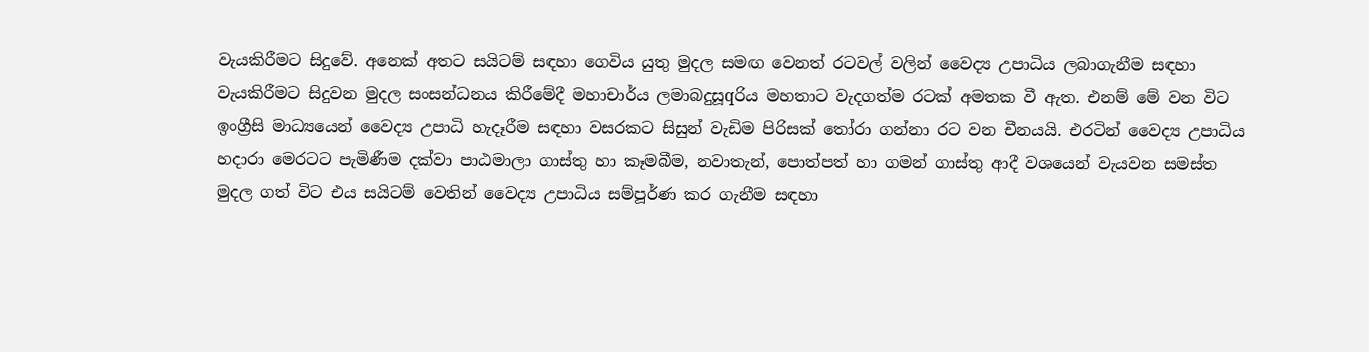වැයකිරීමට සිදුවේ. අනෙක්‌ අතට සයිටම් සඳහා ගෙවිය යුතු මුදල සමඟ වෙනත් රටවල් වලින් වෛද්‍ය උපාධිය ලබාගැනීම සඳහා වැයකිරීමට සිදුවන මුදල සංසන්ධනය කිරීමේදී මහාචාර්ය ලමාබදුසූqරිය මහතාට වැදගත්ම රටක්‌ අමතක වී ඇත. එනම් මේ වන විට ඉංග්‍රීසි මාධ්‍යයෙන් වෛද්‍ය උපාධි හැදෑරීම සඳහා වසරකට සිසුන් වැඩිම පිරිසක්‌ තෝරා ගන්නා රට වන චීනයයි. එරටින් වෛද්‍ය උපාධිය හදාරා මෙරටට පැමිණීම දක්‌වා පාඨමාලා ගාස්‌තු හා කෑමබීම, නවාතැන්, පොත්පත් හා ගමන් ගාස්‌තු ආදී වශයෙන් වැයවන සමස්‌ත මුදල ගත් විට එය සයිටම් වෙතින් වෛද්‍ය උපාධිය සම්පූර්ණ කර ගැනීම සඳහා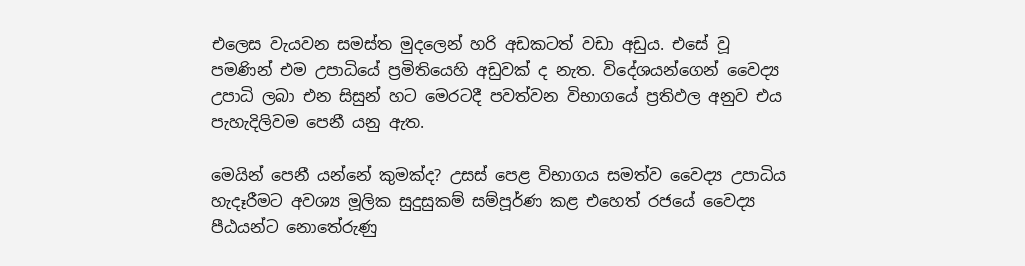එලෙස වැයවන සමස්‌ත මුදලෙන් හරි අඩකටත් වඩා අඩුය. එසේ වූ පමණින් එම උපාධියේ ප්‍රමිතියෙහි අඩුවක්‌ ද නැත. විදේශයන්ගෙන් වෛද්‍ය උපාධි ලබා එන සිසුන් හට මෙරටදී පවත්වන විභාගයේ ප්‍රතිඵල අනුව එය පැහැදිලිවම පෙනී යනු ඇත.

මෙයින් පෙනී යන්නේ කුමක්‌ද? උසස්‌ පෙළ විභාගය සමත්ව වෛද්‍ය උපාධිය හැදෑරීමට අවශ්‍ය මූලික සුදුසුකම් සම්පූර්ණ කළ එහෙත් රජයේ වෛද්‍ය පීඨයන්ට නොතේරුණු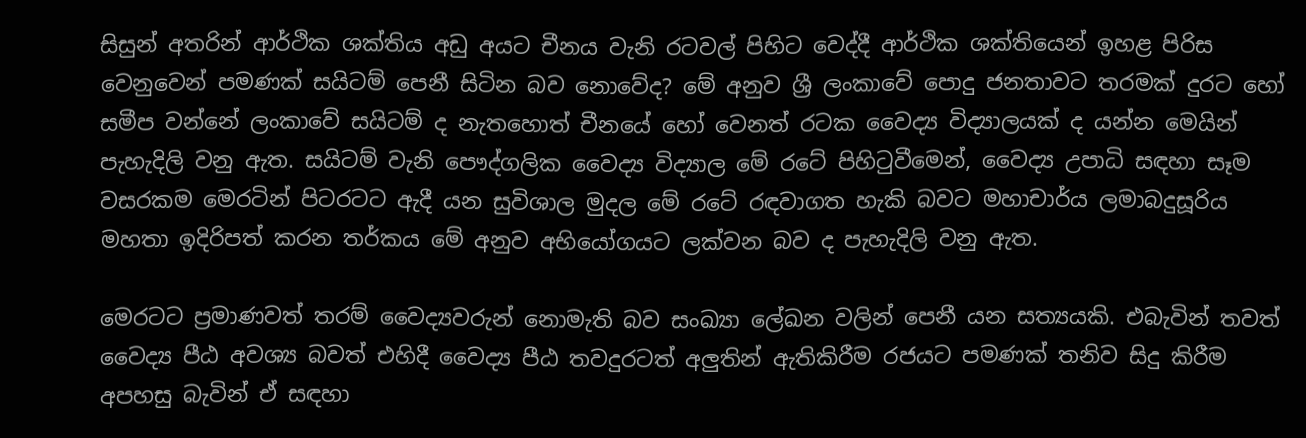සිසුන් අතරින් ආර්ථික ශක්‌තිය අඩු අයට චීනය වැනි රටවල් පිහිට වෙද්දී ආර්ථික ශක්‌තියෙන් ඉහළ පිරිස වෙනුවෙන් පමණක්‌ සයිටම් පෙනී සිටින බව නොවේද? මේ අනුව ශ්‍රී ලංකාවේ පොදු ජනතාවට තරමක්‌ දුරට හෝ සමීප වන්නේ ලංකාවේ සයිටම් ද නැතහොත් චීනයේ හෝ වෙනත් රටක වෛද්‍ය විද්‍යාලයක්‌ ද යන්න මෙයින් පැහැදිලි වනු ඇත. සයිටම් වැනි පෞද්ගලික වෛද්‍ය විද්‍යාල මේ රටේ පිහිටුවීමෙන්, වෛද්‍ය උපාධි සඳහා සෑම වසරකම මෙරටින් පිටරටට ඇදී යන සුවිශාල මුදල මේ රටේ රඳවාගත හැකි බවට මහාචාර්ය ලමාබදුසූරිය මහතා ඉදිරිපත් කරන තර්කය මේ අනුව අභියෝගයට ලක්‌වන බව ද පැහැදිලි වනු ඇත.

මෙරටට ප්‍රමාණවත් තරම් වෛද්‍යවරුන් නොමැති බව සංඛ්‍යා ලේඛන වලින් පෙනී යන සත්‍යයකි. එබැවින් තවත් වෛද්‍ය පීඨ අවශ්‍ය බවත් එහිදී වෛද්‍ය පීඨ තවදුරටත් අලුතින් ඇතිකිරීම රජයට පමණක්‌ තනිව සිදු කිරීම අපහසු බැවින් ඒ සඳහා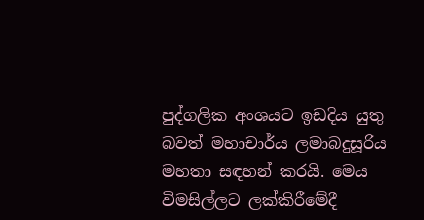පුද්ගලික අංශයට ඉඩදිය යුතු බවත් මහාචාර්ය ලමාබදුසූරිය මහතා සඳහන් කරයි. මෙය විමසිල්ලට ලක්‌කිරීමේදී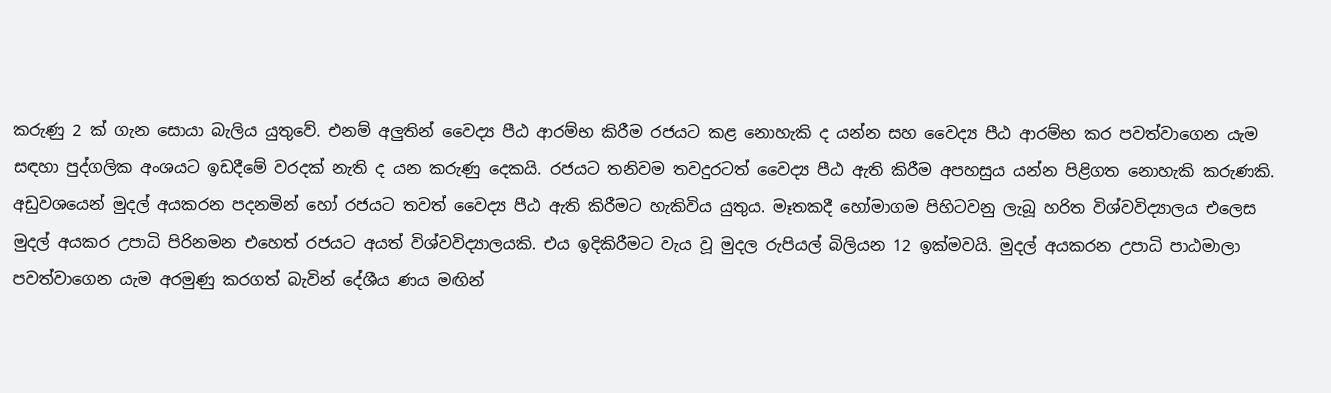කරුණු 2 ක්‌ ගැන සොයා බැලිය යුතුවේ. එනම් අලුතින් වෛද්‍ය පීඨ ආරම්භ කිරීම රජයට කළ නොහැකි ද යන්න සහ වෛද්‍ය පීඨ ආරම්භ කර පවත්වාගෙන යැම සඳහා පුද්ගලික අංශයට ඉඩදීමේ වරදක්‌ නැති ද යන කරුණු දෙකයි. රජයට තනිවම තවදුරටත් වෛද්‍ය පීඨ ඇති කිරීම අපහසුය යන්න පිළිගත නොහැකි කරුණකි. අඩුවශයෙන් මුදල් අයකරන පදනමින් හෝ රජයට තවත් වෛද්‍ය පීඨ ඇති කිරීමට හැකිවිය යුතුය. මෑතකදී හෝමාගම පිහිටවනු ලැබූ හරිත විශ්වවිද්‍යාලය එලෙස මුදල් අයකර උපාධි පිරිනමන එහෙත් රජයට අයත් විශ්වවිද්‍යාලයකි. එය ඉදිකිරීමට වැය වූ මුදල රුපියල් බිලියන 12 ඉක්‌මවයි. මුදල් අයකරන උපාධි පාඨමාලා පවත්වාගෙන යැම අරමුණු කරගත් බැවින් දේශීය ණය මඟින්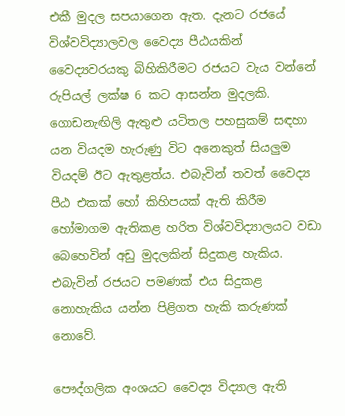එකී මුදල සපයාගෙන ඇත. දැනට රජයේ විශ්වවිද්‍යාලවල වෛද්‍ය පීඨයකින් වෛද්‍යවරයකු බිහිකිරීමට රජයට වැය වන්නේ රුපියල් ලක්‌ෂ 6 කට ආසන්න මුදලකි. ගොඩනැඟිලි ඇතුළු යටිතල පහසුකම් සඳහා යන වියදම හැරුණු විට අනෙකුත් සියලුම වියදම් ඊට ඇතුළත්ය. එබැවින් තවත් වෛද්‍ය පීඨ එකක්‌ හෝ කිහිපයක්‌ ඇති කිරීම හෝමාගම ඇතිකළ හරිත විශ්වවිද්‍යාලයට වඩා බෙහෙවින් අඩු මුදලකින් සිදුකළ හැකිය. එබැවින් රජයට පමණක්‌ එය සිදුකළ නොහැකිය යන්න පිළිගත හැකි කරුණක්‌ නොවේ.

පෞද්ගලික අංශයට වෛද්‍ය විද්‍යාල ඇති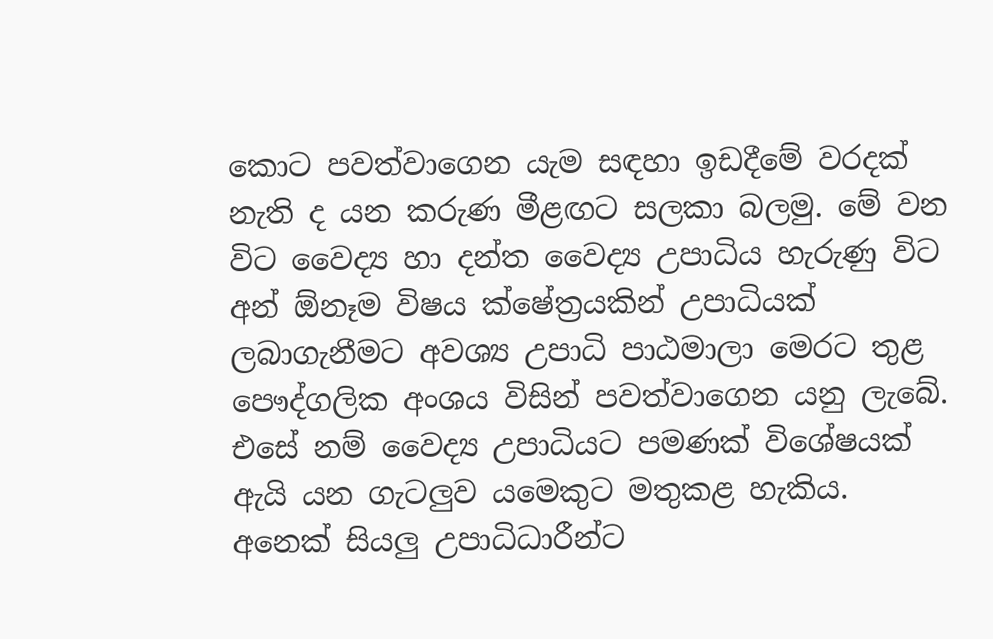කොට පවත්වාගෙන යැම සඳහා ඉඩදීමේ වරදක්‌ නැති ද යන කරුණ මීළඟට සලකා බලමු. මේ වන විට වෛද්‍ය හා දන්ත වෛද්‍ය උපාධිය හැරුණු විට අන් ඕනෑම විෂය ක්‌ෂේත්‍රයකින් උපාධියක්‌ ලබාගැනීමට අවශ්‍ය උපාධි පාඨමාලා මෙරට තුළ පෞද්ගලික අංශය විසින් පවත්වාගෙන යනු ලැබේ. එසේ නම් වෛද්‍ය උපාධියට පමණක්‌ විශේෂයක්‌ ඇයි යන ගැටලුව යමෙකුට මතුකළ හැකිය. අනෙක්‌ සියලු උපාධිධාරීන්ට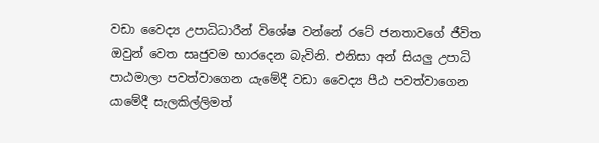වඩා වෛද්‍ය උපාධිධාරීන් විශේෂ වන්නේ රටේ ජනතාවගේ ජීවිත ඔවුන් වෙත සෘජුවම භාරදෙන බැවිනි. එනිසා අන් සියලු උපාධි පාඨමාලා පවත්වාගෙන යැමේදී වඩා වෛද්‍ය පීඨ පවත්වාගෙන යාමේදී සැලකිල්ලිමත්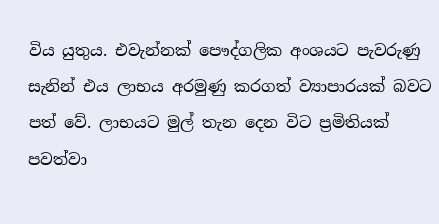විය යුතුය. එවැන්නක්‌ පෞද්ගලික අංශයට පැවරුණු සැනින් එය ලාභය අරමුණු කරගත් ව්‍යාපාරයක්‌ බවට පත් වේ. ලාභයට මුල් තැන දෙන විට ප්‍රමිතියක්‌ පවත්වා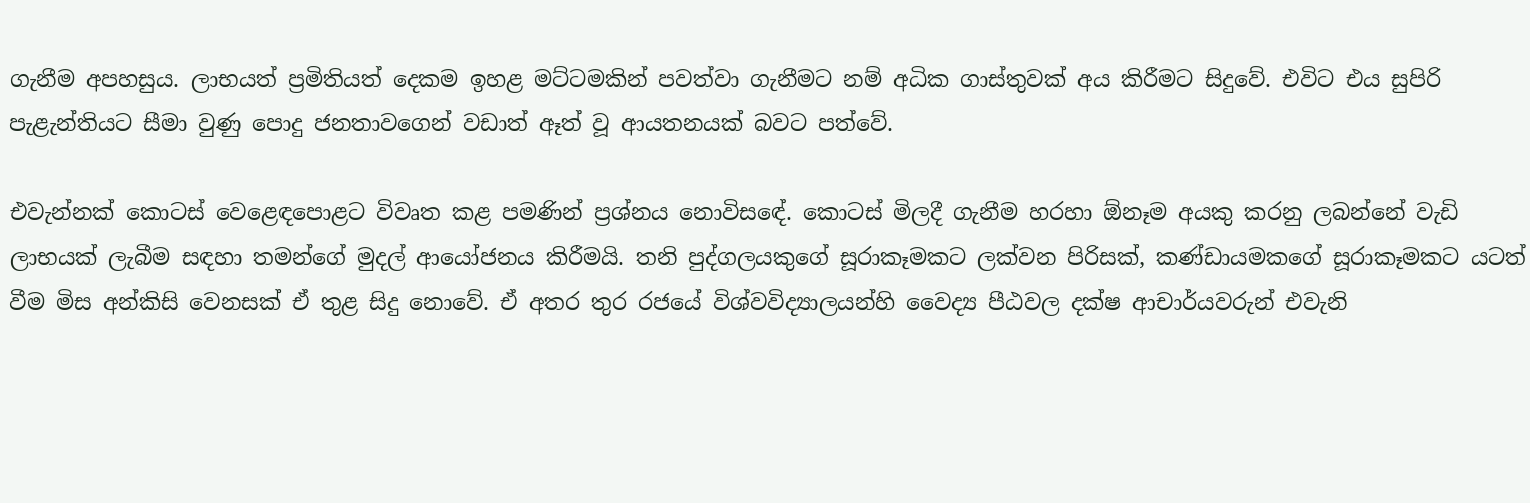ගැනීම අපහසුය. ලාභයත් ප්‍රමිතියත් දෙකම ඉහළ මට්‌ටමකින් පවත්වා ගැනීමට නම් අධික ගාස්‌තුවක්‌ අය කිරීමට සිදුවේ. එවිට එය සුපිරි පැළැන්තියට සීමා වුණු පොදු ජනතාවගෙන් වඩාත් ඈත් වූ ආයතනයක්‌ බවට පත්වේ.

එවැන්නක්‌ කොටස්‌ වෙළෙඳපොළට විවෘත කළ පමණින් ප්‍රශ්නය නොවිසඳේ. කොටස්‌ මිලදී ගැනීම හරහා ඕනෑම අයකු කරනු ලබන්නේ වැඩි ලාභයක්‌ ලැබීම සඳහා තමන්ගේ මුදල් ආයෝජනය කිරීමයි. තනි පුද්ගලයකුගේ සූරාකෑමකට ලක්‌වන පිරිසක්‌, කණ්‌ඩායමකගේ සූරාකෑමකට යටත් වීම මිස අන්කිසි වෙනසක්‌ ඒ තුළ සිදු නොවේ. ඒ අතර තුර රජයේ විශ්වවිද්‍යාලයන්හි වෛද්‍ය පීඨවල දක්‌ෂ ආචාර්යවරුන් එවැනි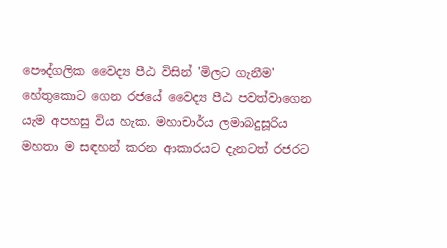පෞද්ගලික වෛද්‍ය පීඨ විසින් 'මිලට ගැනීම' හේතුකොට ගෙන රජයේ වෛද්‍ය පීඨ පවත්වාගෙන යැම අපහසු විය හැක. මහාචාර්ය ලමාබදුසූරිය මහතා ම සඳහන් කරන ආකාරයට දැනටත් රජරට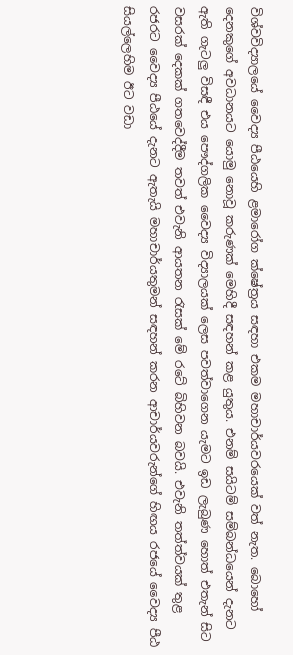විශ්වවිද්‍යාලයේ වෛද්‍ය පීඨයෙහි ළමාරෝග ක්‌ෂේත්‍රය සඳහා එකම මහාචාර්යවරයෙක්‌ වත් නැත. බොහෝ දෙනකුගේ අවධානයට යොමු නොවූ කරුණක්‌ මෙහිදී සඳහන් කළ යුතුය. එනම් සයිටම් සම්බන්ධයෙන් දැනට ඇති ගැටලු විසඳී එය පෞද්ගලික වෛද්‍ය විද්‍යාලයක්‌ ලෙස පවත්වාගෙන යැමට ඉඩ ලැබුණ හොත් එතැන් සිට වසරක්‌ දෙකක්‌ ගතවෙද්දීම තවත් එවැනි ආයතන රැසක්‌ මේ රටේ බිහිවන බවයි. එවැනි තත්ත්වයක්‌ තුළ රජරට වෛද්‍ය පීඨයේ දැනට ඇතැයි මහාචාර්යතුමන් සඳහන් කරන ආචාර්යවරුන්ගේ හිඟය රජයේ වෛද්‍ය පීඨ සියල්ලෙහිම ඊට වඩා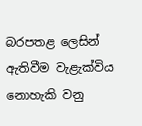බරපතළ ලෙසින් ඇතිවීම වැළැක්‌විය නොහැකි වනු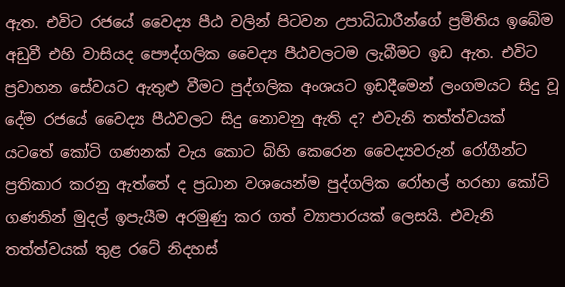ඇත. එවිට රජයේ වෛද්‍ය පීඨ වලින් පිටවන උපාධිධාරීන්ගේ ප්‍රමිතිය ඉබේම අඩුවී එහි වාසියද පෞද්ගලික වෛද්‍ය පීඨවලටම ලැබීමට ඉඩ ඇත. එවිට ප්‍රවාහන සේවයට ඇතුළු වීමට පුද්ගලික අංශයට ඉඩදීමෙන් ලංගමයට සිදු වූ දේම රජයේ වෛද්‍ය පීඨවලට සිදු නොවනු ඇති ද? එවැනි තත්ත්වයක්‌ යටතේ කෝටි ගණනක්‌ වැය කොට බිහි කෙරෙන වෛද්‍යවරුන් රෝගීන්ට ප්‍රතිකාර කරනු ඇත්තේ ද ප්‍රධාන වශයෙන්ම පුද්ගලික රෝහල් හරහා කෝටි ගණනින් මුදල් ඉපැයීම අරමුණු කර ගත් ව්‍යාපාරයක්‌ ලෙසයි. එවැනි තත්ත්වයක්‌ තුළ රටේ නිදහස්‌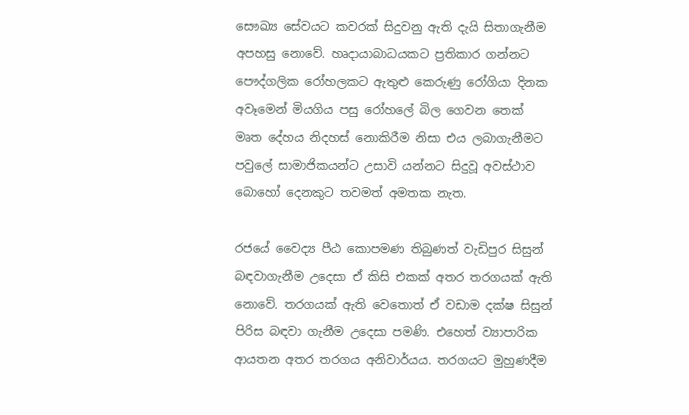සෞඛ්‍ය සේවයට කවරක්‌ සිදුවනු ඇති දැයි සිතාගැනීම අපහසු නොවේ. හෘදායාබාධයකට ප්‍රතිකාර ගන්නට පෞද්ගලික රෝහලකට ඇතුළු කෙරුණු රෝගියා දිනක අවෑමෙන් මියගිය පසු රෝහලේ බිල ගෙවන තෙක්‌ මෘත දේහය නිදහස්‌ නොකිරීම නිසා එය ලබාගැනීමට පවුලේ සාමාජිකයන්ට උසාවි යන්නට සිදුවූ අවස්‌ථාව බොහෝ දෙනකුට තවමත් අමතක නැත.

රජයේ වෛද්‍ය පීඨ කොපමණ තිබුණත් වැඩිපුර සිසුන් බඳවාගැනීම උදෙසා ඒ කිසි එකක්‌ අතර තරගයක්‌ ඇති නොවේ. තරගයක්‌ ඇති වෙතොත් ඒ වඩාම දක්‌ෂ සිසුන් පිරිස බඳවා ගැනීම උදෙසා පමණි. එහෙත් ව්‍යාපාරික ආයතන අතර තරගය අනිවාර්යය. තරගයට මුහුණදීම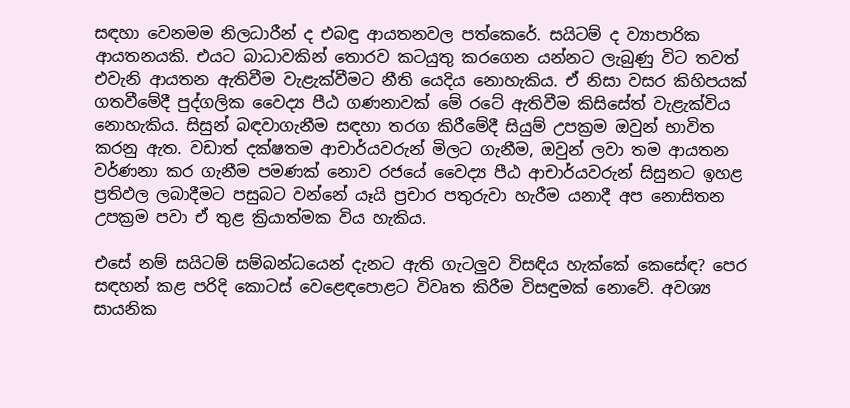සඳහා වෙනමම නිලධාරීන් ද එබඳු ආයතනවල පත්කෙරේ. සයිටම් ද ව්‍යාපාරික ආයතනයකි. එයට බාධාවකින් තොරව කටයුතු කරගෙන යන්නට ලැබුණු විට තවත් එවැනි ආයතන ඇතිවීම වැළැක්‌වීමට නීති යෙදිය නොහැකිය. ඒ නිසා වසර කිහිපයක්‌ ගතවීමේදී පුද්ගලික වෛද්‍ය පීඨ ගණනාවක්‌ මේ රටේ ඇතිවීම කිසිසේත් වැළැක්‌විය නොහැකිය. සිසුන් බඳවාගැනීම සඳහා තරග කිරීමේදී සියුම් උපක්‍රම ඔවුන් භාවිත කරනු ඇත. වඩාත් දක්‌ෂතම ආචාර්යවරුන් මිලට ගැනීම, ඔවුන් ලවා තම ආයතන වර්ණනා කර ගැනීම පමණක්‌ නොව රජයේ වෛද්‍ය පීඨ ආචාර්යවරුන් සිසුනට ඉහළ ප්‍රතිඵල ලබාදීමට පසුබට වන්නේ යෑයි ප්‍රචාර පතුරුවා හැරීම යනාදී අප නොසිතන උපක්‍රම පවා ඒ තුළ ක්‍රියාත්මක විය හැකිය.

එසේ නම් සයිටම් සම්බන්ධයෙන් දැනට ඇති ගැටලුව විසඳිය හැක්‌කේ කෙසේඳ? පෙර සඳහන් කළ පරිදි කොටස්‌ වෙළෙඳපොළට විවෘත කිරීම විසඳුමක්‌ නොවේ. අවශ්‍ය සායනික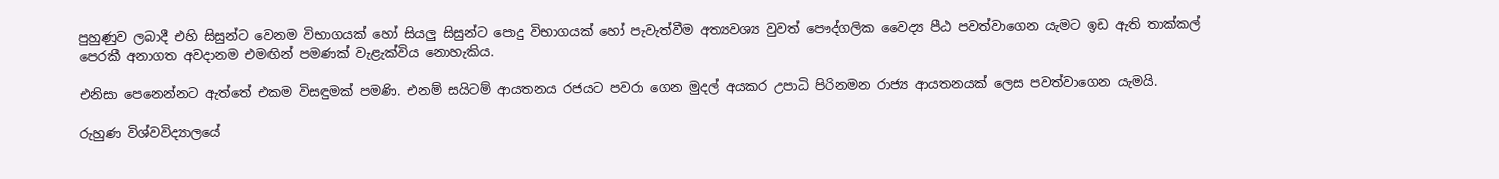පුහුණුව ලබාදී එහි සිසුන්ට වෙනම විභාගයක්‌ හෝ සියලු සිසුන්ට පොදු විභාගයක්‌ හෝ පැවැත්වීම අත්‍යවශ්‍ය වුවත් පෞද්ගලික වෛද්‍ය පීඨ පවත්වාගෙන යැමට ඉඩ ඇති තාක්‌කල් පෙරකී අනාගත අවදානම එමඟින් පමණක්‌ වැළැක්‌විය නොහැකිය.

එනිසා පෙනෙන්නට ඇත්තේ එකම විසඳුමක්‌ පමණි. එනම් සයිටම් ආයතනය රජයට පවරා ගෙන මුදල් අයකර උපාධි පිරිනමන රාජ්‍ය ආයතනයක්‌ ලෙස පවත්වාගෙන යැමයි.

රුහුණ විශ්වවිද්‍යාලයේ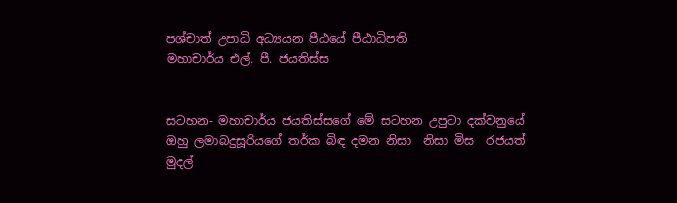පශ්චාත් උපාධි අධ්‍යයන පීඨයේ පීඨාධිපති
මහාචාර්ය එල්. පී. ජයතිස්‌ස


සටහන- මහාචාර්ය ජයතිස්සගේ මේ සටහන උපුටා දක්වනුයේ ඔහු ලමාබදුසූරියගේ තර්ක බිඳ දමන නිසා  නිසා මිස  රජයත් මුදල්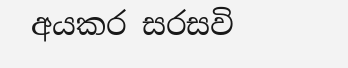අයකර සරසවි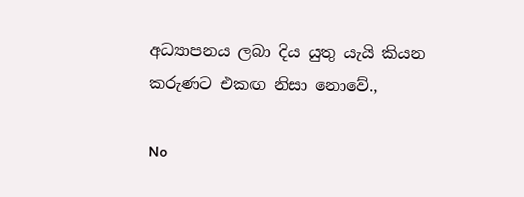අධ්‍යාපනය ලබා දිය යුතු යැයි කියන කරුණට එකඟ නිසා නොවේ.,

No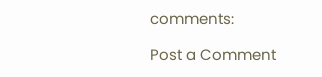comments:

Post a Comment